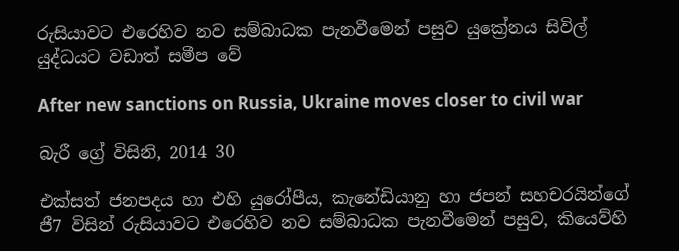රුසියාවට එරෙහිව නව සම්බාධක පැනවීමෙන් පසුව යුක්‍රේනය සිවිල් යුද්ධයට වඩාත් සමීප වේ

After new sanctions on Russia, Ukraine moves closer to civil war

බැරී ග්‍රේ විසිනි, 2014 30

එක්සත් ජනපදය හා එහි යුරෝපීය, කැනේඩියානු හා ජපන් සහචරයින්ගේ ජී7 විසින් රුසියාවට එරෙහිව නව සම්බාධක පැනවීමෙන් පසුව, කියෙව්හි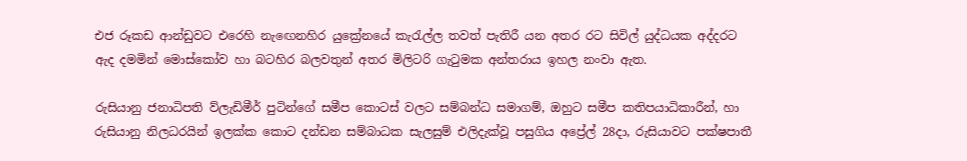එජ රූකඩ ආන්ඩුවට එරෙහි නැඟෙනහිර යුක්‍රේනයේ කැරැල්ල තවත් පැතිරී යන අතර රට සිවිල් යුද්ධයක අද්දරට ඇද දමමින් මොස්කෝව හා බටහිර බලවතුන් අතර මිලිටරි ගැටුමක අන්තරාය ඉහල නංවා ඇත.

රුසියානු ජනාධිපති ව්ලැඩිමීර් පුටින්ගේ සමීප කොටස් වලට සම්බන්ධ සමාගම්, ඔහුට සමීප කතිපයාධිකාරීන්, හා රුසියානු නිලධරයින් ඉලක්ක කොට දන්ඩන සම්බාධක සැලසුම් එලිදැක්වූ පසුගිය අප්‍රේල් 28දා, රුසියාවට පක්ෂපාතී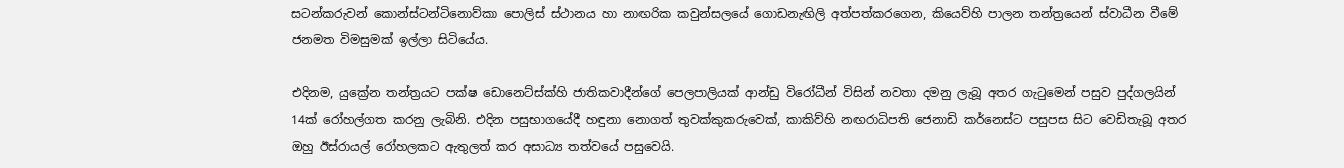සටන්කරුවන් කොන්ස්ටන්ටිනොව්කා පොලිස් ස්ථානය හා නාඟරික කවුන්සලයේ ගොඩනැඟිලි අත්පත්කරගෙන, කියෙව්හි පාලන තන්ත්‍රයෙන් ස්වාධීන වීමේ ජනමත විමසුමක් ඉල්ලා සිටියේය.

එදිනම, යුක්‍රේන තන්ත්‍රයට පක්ෂ ඩොනෙට්ස්ක්හි ජාතිකවාදීන්ගේ පෙලපාලියක් ආන්ඩු විරෝධීන් විසින් නවතා දමනු ලැබූ අතර ගැටුමෙන් පසුව පුද්ගලයින් 14ක් රෝහල්ගත කරනු ලැබිනි. එදින පසුභාගයේදී හඳුනා නොගත් තුවක්කුකරුවෙක්, කාකිව්හි නඟරාධිපති ජෙනාඩි කර්නෙස්ට පසුපස සිට වෙඩිතැබූ අතර ඔහු ඊස්රායල් රෝහලකට ඇතුලත් කර අසාධ්‍ය තත්වයේ පසුවෙයි.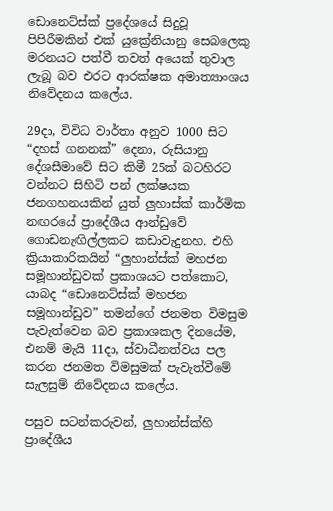ඩොනෙට්ස්ක් ප්‍රදේශයේ සිදුවූ පිපිරීමකින් එක් යුක්‍රේනියානු සෙබලෙකු මරනයට පත්වී තවත් අයෙක් තුවාල ලැබූ බව එරට ආරක්ෂක අමාත්‍යාංශය නිවේදනය කලේය.

29දා, විවිධ වාර්තා අනුව 1000 සිට “දහස් ගනනක්” දෙනා, රුසියානු දේශසීමාවේ සිට කිමී 25ක් බටහිරට වන්නට සිහිටි පන් ලක්ෂයක ජනගහනයකින් යුත් ලුහාස්ක් කාර්මික නඟරයේ ප්‍රාදේශීය ආන්ඩුවේ ගොඩනැඟිල්ලකට කඩාවැදුනහ. එහි ක්‍රියාකාරිකයින් “ලුහාන්ස්ක් මහජන සමූහාන්ඩුවක් ප්‍රකාශයට පත්කොට, යාබද “ඩොනෙට්ස්ක් මහජන සමූහාන්ඩුව” තමන්ගේ ජනමත විමසුම පැවැත්වෙන බව ප්‍රකාශකල දිනයේම, එනම් මැයි 11දා, ස්වාධීනත්වය පල කරන ජනමත විමසුමක් පැවැත්වීමේ සැලසුම් නිවේදනය කලේය.

පසුව සටන්කරුවන්, ලුහාන්ස්ක්හි ප්‍රාදේශීය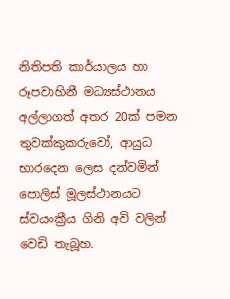නිතිපති කාර්යාලය හා රූපවාහිනී මධ්‍යස්ථානය අල්ලාගත් අතර 20ක් පමන තුවක්කුකරුවෝ, ආයුධ භාරදෙන ලෙස දන්වමින් පොලිස් මූලස්ථානයට ස්වයංක්‍රීය ගිනි අවි වලින් වෙඩි තැබූහ.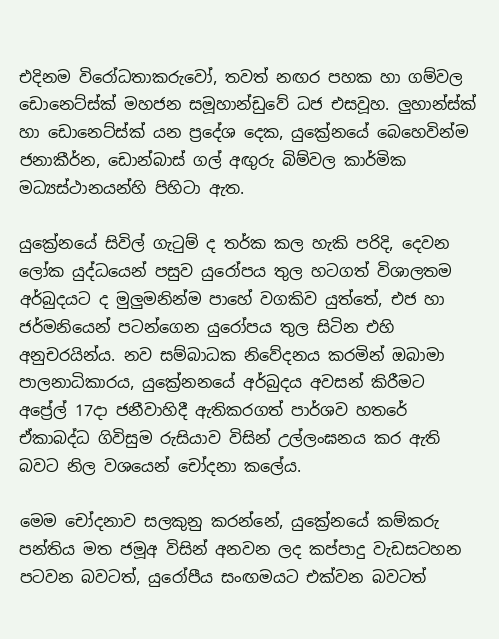එදිනම විරෝධතාකරුවෝ, තවත් නඟර පහක හා ගම්වල ඩොනෙට්ස්ක් මහජන සමූහාන්ඩුවේ ධජ එසවූහ. ලුහාන්ස්ක් හා ඩොනෙට්ස්ක් යන ප්‍රදේශ දෙක, යුක්‍රේනයේ බෙහෙවින්ම ජනාකීර්න, ඩොන්බාස් ගල් අඟුරු බිම්වල කාර්මික මධ්‍යස්ථානයන්හි පිහිටා ඇත.

යුක්‍රේනයේ සිවිල් ගැටුම් ද තර්ක කල හැකි පරිදි, දෙවන ලෝක යුද්ධයෙන් පසුව යුරෝපය තුල හටගත් විශාලතම අර්බුදයට ද මුලුමනින්ම පාහේ වගකිව යුත්තේ, එජ හා ජර්මනියෙන් පටන්ගෙන යුරෝපය තුල සිටින එහි අනුචරයින්ය. නව සම්බාධක නිවේදනය කරමින් ඔබාමා පාලනාධිකාරය, යුක්‍රේනනයේ අර්බුදය අවසන් කිරීමට අප්‍රේල් 17දා ජනීවාහිදී ඇතිකරගත් පාර්ශව හතරේ ඒකාබද්ධ ගිවිසුම රුසියාව විසින් උල්ලංඝනය කර ඇති බවට නිල වශයෙන් චෝදනා කලේය.

මෙම චෝදනාව සලකුනු කරන්නේ, යුක්‍රේනයේ කම්කරු පන්තිය මත ජමූඅ විසින් අනවන ලද කප්පාදු වැඩසටහන පටවන බවටත්, යුරෝපීය සංඟමයට එක්වන බවටත්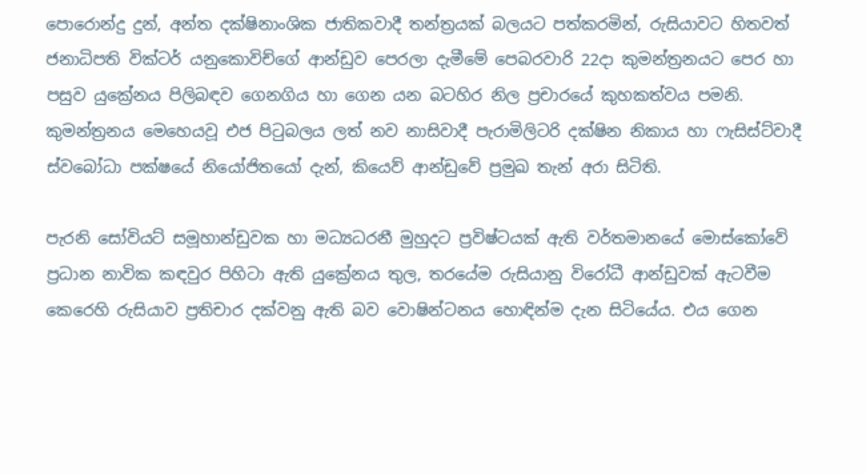පොරොන්දු දුන්, අන්ත දක්ෂිනාංශික ජාතිකවාදී තන්ත්‍රයක් බලයට පත්කරමින්, රුසියාවට හිතවත් ජනාධිපති වික්ටර් යනුකොවිච්ගේ ආන්ඩුව පෙරලා දැමීමේ පෙබරවාරි 22දා කුමන්ත්‍රනයට පෙර හා පසුව යුක්‍රේනය පිලිබඳව ගෙනගිය හා ගෙන යන බටහිර නිල ප්‍රචාරයේ කුහකත්වය පමනි. කුමන්ත්‍රනය මෙහෙයවූ එජ පිටුබලය ලත් නව නාසිවාදී පැරාමිලිටරි දක්ෂින නිකාය හා ෆැසිස්ට්වාදී ස්වබෝධා පක්ෂයේ නියෝජිතයෝ දැන්, කියෙව් ආන්ඩුවේ ප්‍රමුඛ තැන් අරා සිටිති.

පැරනි සෝවියට් සමූහාන්ඩුවක හා මධ්‍යධරනී මුහුදට ප්‍රවිෂ්ටයක් ඇති වර්තමානයේ මොස්කෝවේ ප්‍රධාන නාවික කඳවුර පිහිටා ඇති යුක්‍රේනය තුල, තරයේම රුසියානු විරෝධී ආන්ඩුවක් ඇටවීම කෙරෙහි රුසියාව ප්‍රතිචාර දක්වනු ඇති බව වොෂින්ටනය හොඳින්ම දැන සිටියේය. එය ගෙන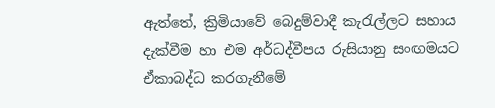ඇත්තේ, ක්‍රිමියාවේ බෙදුම්වාදී කැරැල්ලට සහාය දැක්වීම හා එම අර්ධද්වීපය රුසියානු සංඟමයට ඒකාබද්ධ කරගැනීමේ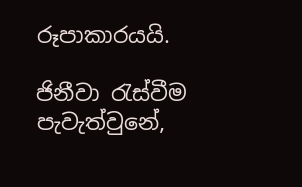රූපාකාරයයි.

ජිනීවා රැස්වීම පැවැත්වුනේ,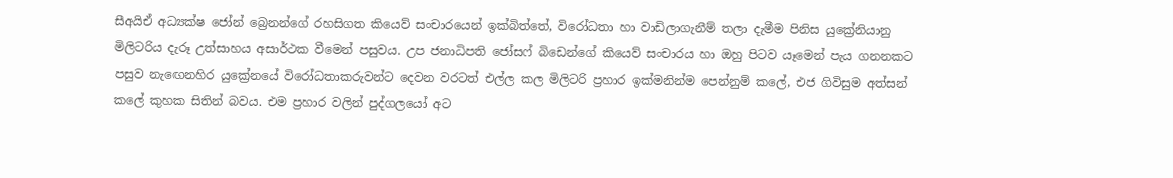සීඅයිඒ අධ්‍යක්ෂ ජෝන් බ්‍රෙනන්ගේ රහසිගත කියෙව් සංචාරයෙන් ඉක්බිත්තේ, විරෝධතා හා වාඩිලාගැනීම් තලා දැමීම පිනිස යුක්‍රේනියානු මිලිටරිය දැරූ උත්සාහය අසාර්ථක වීමෙන් පසුවය. උප ජනාධිපති ජෝසෆ් බිඩෙන්ගේ කියෙව් සංචාරය හා ඔහු පිටව යෑමෙන් පැය ගනනකට පසුව නැඟෙනහිර යුක්‍රේනයේ විරෝධතාකරුවන්ට දෙවන වරටත් එල්ල කල මිලිටරි ප්‍රහාර ඉක්මනින්ම පෙන්නුම් කලේ, එජ ගිවිසුම අත්සන් කලේ කුහක සිතින් බවය. එම ප්‍රහාර වලින් පුද්ගලයෝ අට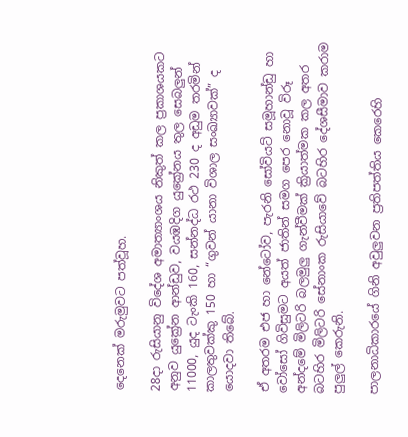දෙනෙක් මරුමුවට පත්වූහ.

28දා රුසියානු විදේශ අමාත්‍යාංශය නිකුත් කල ප්‍රකාශයකට අනුව යුක්‍රේන ආන්ඩුව, වයඹදිග යුක්‍රේනය තුල සෙබලුන් 11000, යුද ටැංකි 160, සන්නද්ධ රථ 230 ද අඩුම තරමින් කාලතුවක්කු 150 හා “ගුවන් යානා විශාල සංඛ්‍යාවක්” ද යොදවා තිබේ.

ඒ අතරම එජ හා නේටෝව, පැරනි සෝවියට් සමූහාන්ඩු හා වෝසෝ ගිවිසුමට අයත් ජාතින් සමග පෙර නොවූ විරූ අන්දමේ මිලිටරි බලමුලු ගැන්වීමක් ක්‍රියාත්මක කල අතර බටහිර මිලිටරි සේනාංක රුසියාවේ බටහිර දේශසීමාව කරාම පුලුල් කෙරුනි.

පාලනාධිකාරයේ ගිනි අවුලුවන ප්‍රතිපත්තිය කෙරෙහි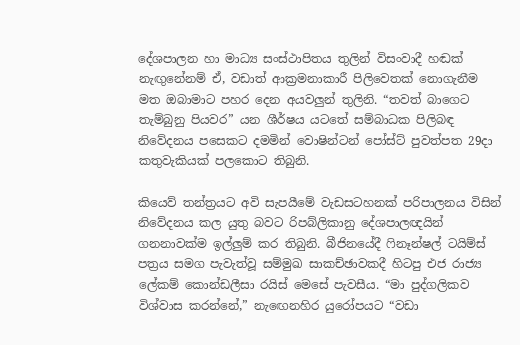දේශපාලන හා මාධ්‍ය සංස්ථාපිතය තුලින් විසංවාදී හඬක් නැඟුනේනම් ඒ, වඩාත් ආක්‍රමනාකාරී පිලිවෙතක් නොගැනීම මත ඔබාමාට පහර දෙන අයවලුන් තුලිනි. “තවත් බාගෙට තැම්බුනු පියවර” යන ශීර්ෂය යටතේ සම්බාධක පිලිබඳ නිවේදනය පසෙකට දමමින් වොෂින්ටන් පෝස්ට් පුවත්පත 29දා කතුවැකියක් පලකොට තිබුනි.

කියෙව් තන්ත්‍රයට අවි සැපයීමේ වැඩසටහනක් පරිපාලනය විසින් නිවේදනය කල යුතු බවට රිපබ්ලිකානු දේශපාලඥයින් ගනනාවක්ම ඉල්ලුම් කර තිබුනි. බීජිනයේදී ෆිනෑන්ෂල් ටයිම්ස් පත්‍රය සමග පැවැත්වූ සම්මුඛ සාකච්ඡාවකදී හිටපු එජ රාජ්‍ය ලේකම් කොන්ඩලීසා රයිස් මෙසේ පැවසීය. “මා පුද්ගලිකව විශ්වාස කරන්නේ,” නැඟෙනහිර යුරෝපයට “වඩා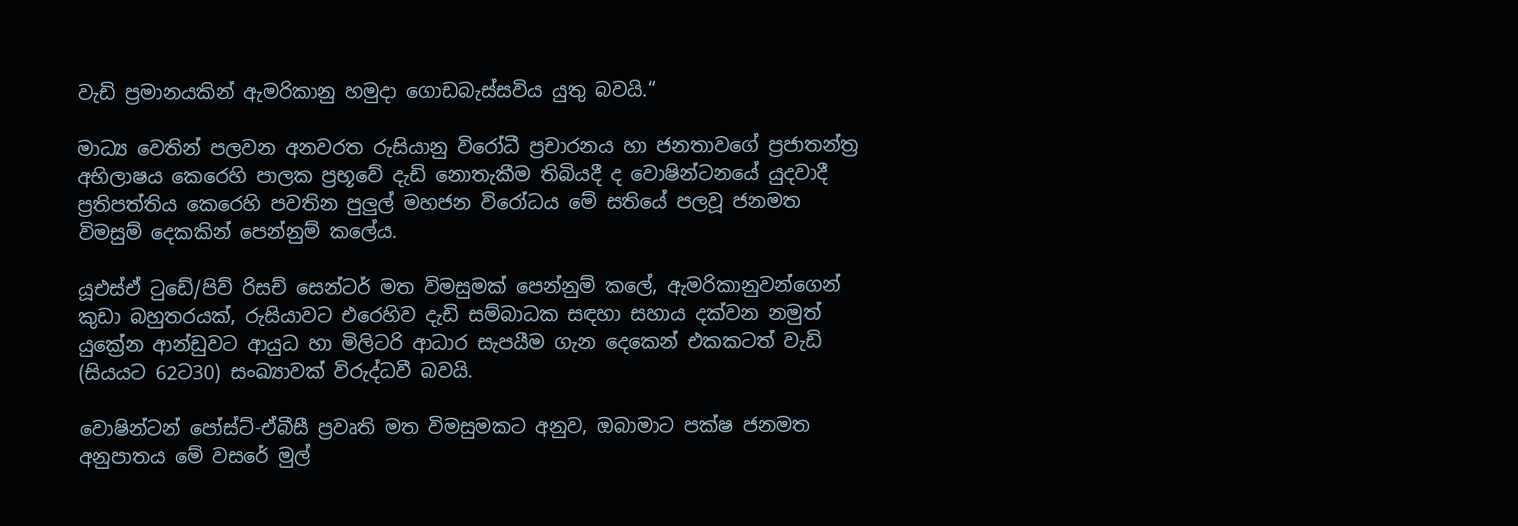වැඩි ප්‍රමානයකින් ඇමරිකානු හමුදා ගොඩබැස්සවිය යුතු බවයි.“

මාධ්‍ය වෙතින් පලවන අනවරත රුසියානු විරෝධී ප්‍රචාරනය හා ජනතාවගේ ප්‍රජාතන්ත්‍ර අභිලාෂය කෙරෙහි පාලක ප්‍රභූවේ දැඩි නොතැකීම තිබියදී ද වොෂින්ටනයේ යුදවාදී ප්‍රතිපත්තිය කෙරෙහි පවතින පුලුල් මහජන විරෝධය මේ සතියේ පලවූ ජනමත විමසුම් දෙකකින් පෙන්නුම් කලේය.

යූඑස්ඒ ටුඩේ/පිව් රිසච් සෙන්ටර් මත විමසුමක් පෙන්නුම් කලේ, ඇමරිකානුවන්ගෙන් කුඩා බහුතරයක්, රුසියාවට එරෙහිව දැඩි සම්බාධක සඳහා සහාය දක්වන නමුත් යුක්‍රේන ආන්ඩුවට ආයුධ හා මිලිටරි ආධාර සැපයීම ගැන දෙකෙන් එකකටත් වැඩි (සියයට 62ට30) සංඛ්‍යාවක් විරුද්ධවී බවයි.

වොෂින්ටන් පෝස්ට්-ඒබීසී ප්‍රවෘති මත විමසුමකට අනුව, ඔබාමාට පක්ෂ ජනමත අනුපාතය මේ වසරේ මුල්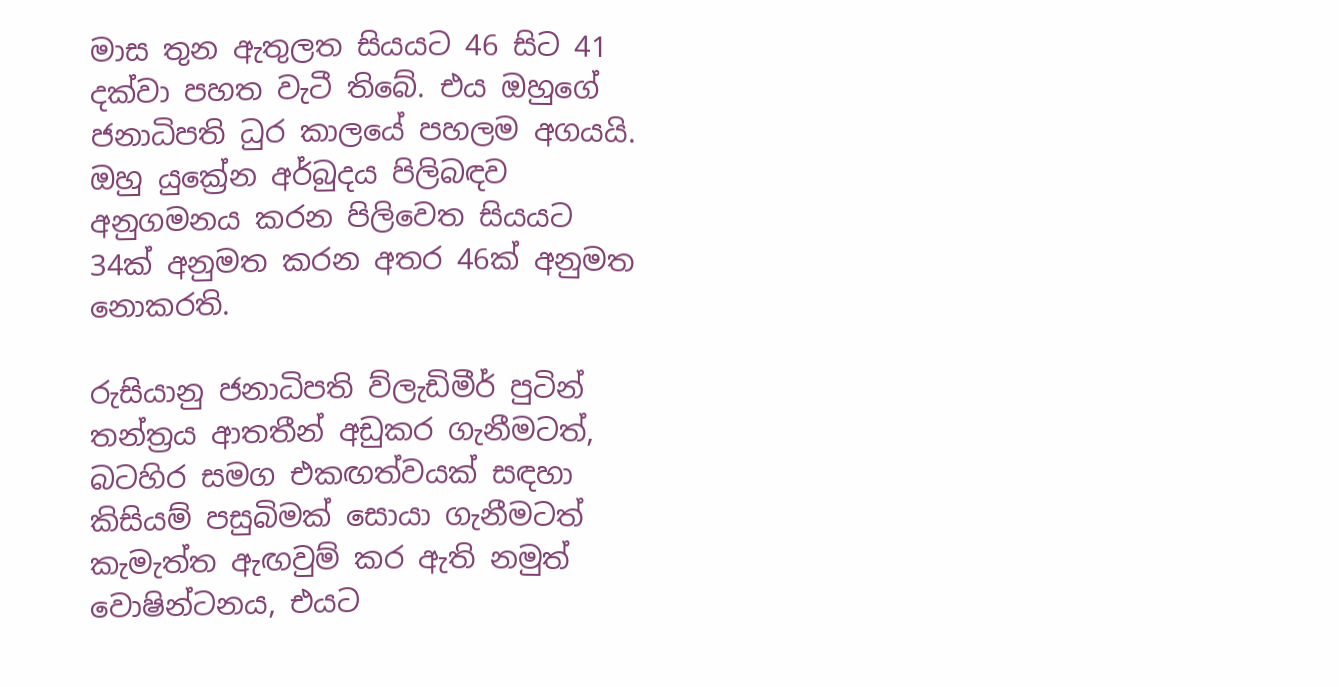මාස තුන ඇතුලත සියයට 46 සිට 41 දක්වා පහත වැටී තිබේ. එය ඔහුගේ ජනාධිපති ධුර කාලයේ පහලම අගයයි. ඔහු යුක්‍රේන අර්බුදය පිලිබඳව අනුගමනය කරන පිලිවෙත සියයට 34ක් අනුමත කරන අතර 46ක් අනුමත නොකරති.

රුසියානු ජනාධිපති ව්ලැඩිමීර් පුටින් තන්ත්‍රය ආතතීන් අඩුකර ගැනීමටත්, බටහිර සමග එකඟත්වයක් සඳහා කිසියම් පසුබිමක් සොයා ගැනීමටත් කැමැත්ත ඇඟවුම් කර ඇති නමුත් වොෂින්ටනය, එයට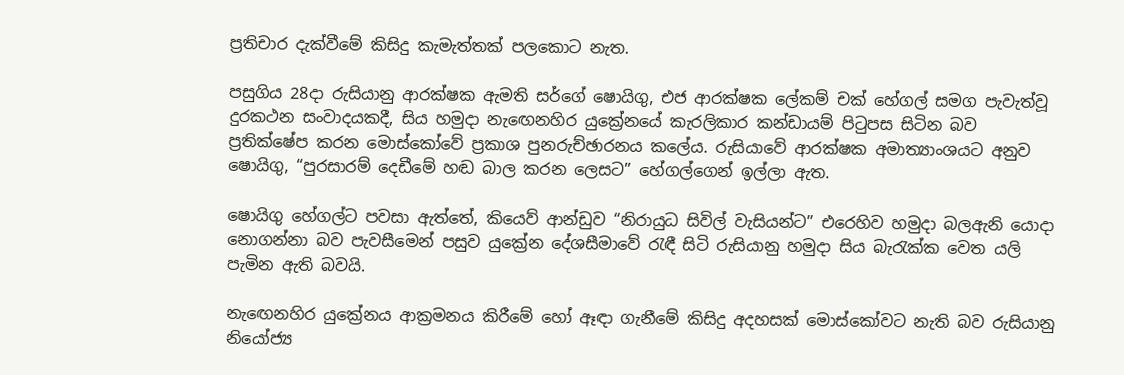ප්‍රතිචාර දැක්වීමේ කිසිදු කැමැත්තක් පලකොට නැත.

පසුගිය 28දා රුසියානු ආරක්ෂක ඇමති සර්ගේ ෂොයිගු, එජ ආරක්ෂක ලේකම් චක් හේගල් සමග පැවැත්වූ දුරකථන සංවාදයකදී, සිය හමුදා නැඟෙනහිර යුක්‍රේනයේ කැරලිකාර කන්ඩායම් පිටුපස සිටින බව ප්‍රතික්ෂේප කරන මොස්කෝවේ ප්‍රකාශ පුනරුච්ඡාරනය කලේය. රුසියාවේ ආරක්ෂක අමාත්‍යාංශයට අනුව ෂොයිගු, “පුරසාරම් දෙඩීමේ හඬ බාල කරන ලෙසට” හේගල්ගෙන් ඉල්ලා ඇත.

ෂොයිගු හේගල්ට පවසා ඇත්තේ, කියෙව් ආන්ඩුව “නිරායුධ සිවිල් වැසියන්ට” එරෙහිව හමුදා බලඇනි යොදා නොගන්නා බව පැවසීමෙන් පසුව යුක්‍රේන දේශසීමාවේ රැඳී සිටි රුසියානු හමුදා සිය බැරැක්ක වෙත යලි පැමින ඇති බවයි.

නැඟෙනහිර යුක්‍රේනය ආක්‍රමනය කිරීමේ හෝ ඈඳා ගැනීමේ කිසිදු අදහසක් මොස්කෝවට නැති බව රුසියානු නියෝජ්‍ය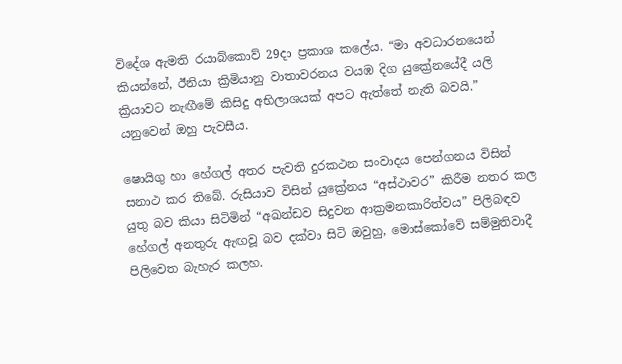විදේශ ඇමති රයාබ්කොව් 29දා ප්‍රකාශ කලේය. “මා අවධාරනයෙන් කියන්නේ, ඊනියා ක්‍රිමියානු වාතාවරනය වයඹ දිග යුක්‍රේනයේදී යලි ක්‍රියාවට නැඟීමේ කිසිදු අභිලාශයක් අපට ඇත්තේ නැති බවයි.” යනුවෙන් ඔහු පැවසීය.

ෂොයිගු හා හේගල් අතර පැවති දුරකථන සංවාදය පෙන්ගනය විසින් සනාථ කර තිබේ. රුසියාව විසින් යුක්‍රේනය “අස්ථාවර” කිරීම නතර කල යුතු බව කියා සිටිමින් “අඛන්ඩව සිදුවන ආක්‍රමනකාරිත්වය” පිලිබඳව හේගල් අනතුරු ඇඟවූ බව දක්වා සිටි ඔවුහු, මොස්කෝවේ සම්මුතිවාදී පිලිවෙත බැහැර කලහ.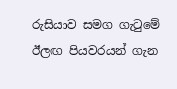රුසියාව සමග ගැටුමේ ඊලඟ පියවරයන් ගැන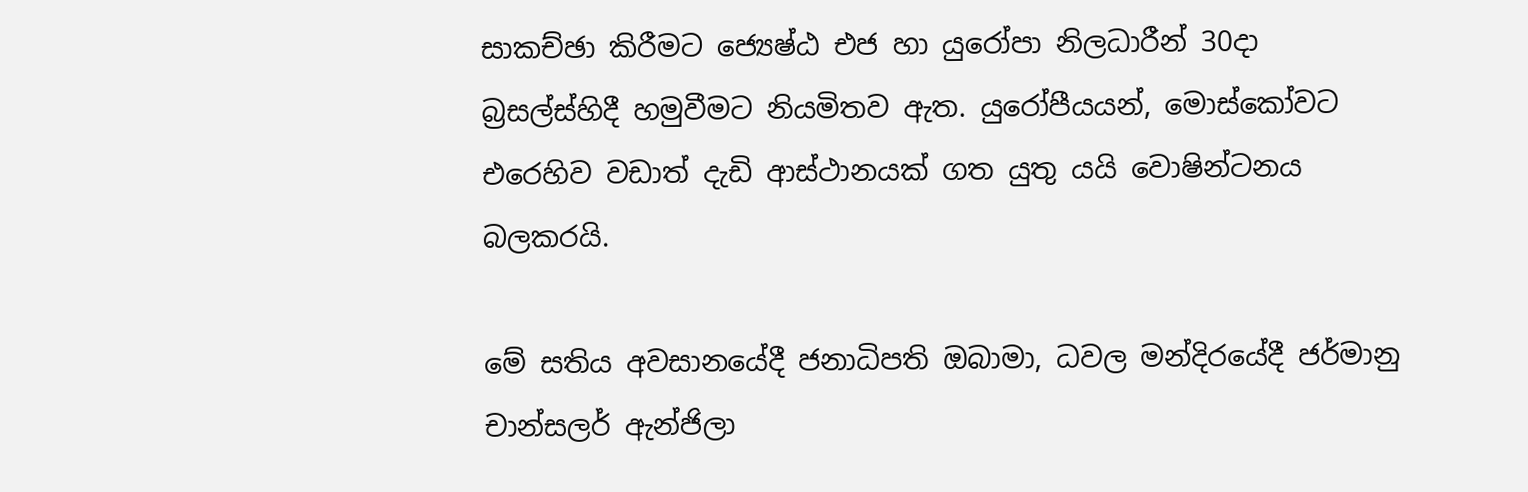සාකච්ඡා කිරීමට ජ්‍යෙෂ්ඨ එජ හා යුරෝපා නිලධාරීන් 30දා බ්‍රසල්ස්හිදී හමුවීමට නියමිතව ඇත. යුරෝපීයයන්, මොස්කෝවට එරෙහිව වඩාත් දැඩි ආස්ථානයක් ගත යුතු යයි වොෂින්ටනය බලකරයි.

මේ සතිය අවසානයේදී ජනාධිපති ඔබාමා, ධවල මන්දිරයේදී ජර්මානු චාන්සලර් ඇන්ජිලා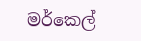මර්කෙල්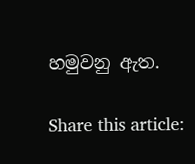හමුවනු ඇත.

Share this article: